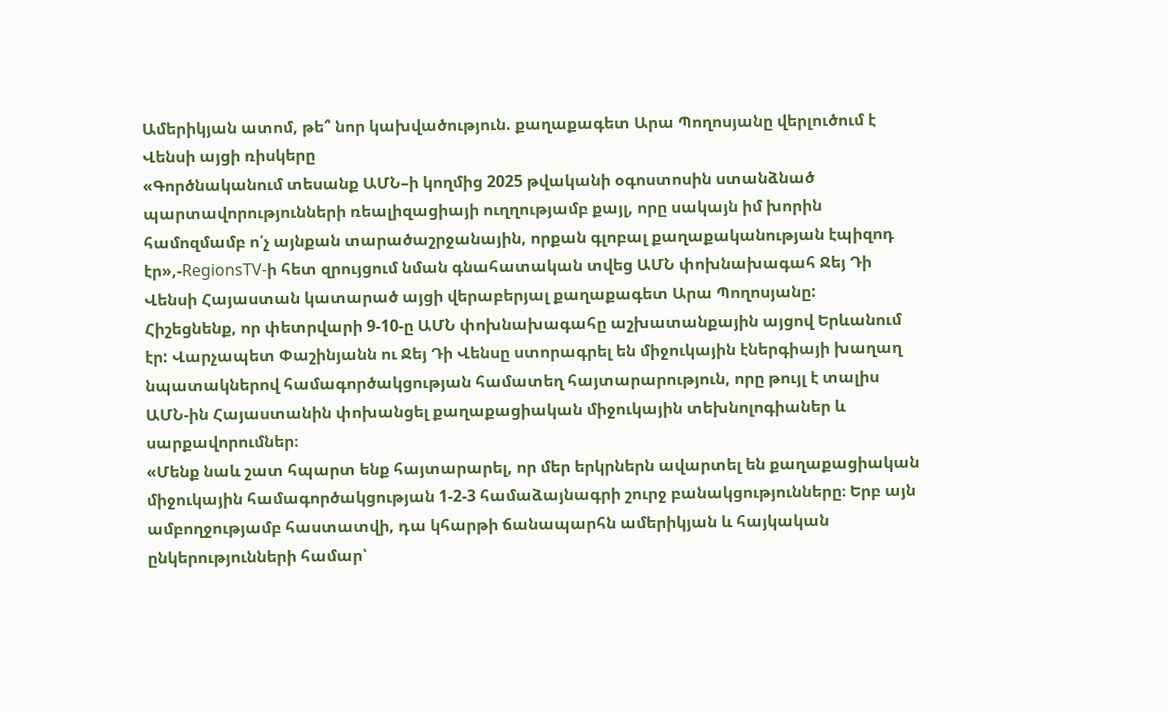Ամերիկյան ատոմ, թե՞ նոր կախվածություն. քաղաքագետ Արա Պողոսյանը վերլուծում է Վենսի այցի ռիսկերը
«Գործնականում տեսանք ԱՄՆ–ի կողմից 2025 թվականի օգոստոսին ստանձնած պարտավորությունների ռեալիզացիայի ուղղությամբ քայլ, որը սակայն իմ խորին համոզմամբ ո՛չ այնքան տարածաշրջանային, որքան գլոբալ քաղաքականության էպիզոդ էր»,-RegionsTV-ի հետ զրույցում նման գնահատական տվեց ԱՄՆ փոխնախագահ Ջեյ Դի Վենսի Հայաստան կատարած այցի վերաբերյալ քաղաքագետ Արա Պողոսյանը:
Հիշեցնենք, որ փետրվարի 9-10-ը ԱՄՆ փոխնախագահը աշխատանքային այցով Երևանում էր: Վարչապետ Փաշինյանն ու Ջեյ Դի Վենսը ստորագրել են միջուկային էներգիայի խաղաղ նպատակներով համագործակցության համատեղ հայտարարություն, որը թույլ է տալիս ԱՄՆ-ին Հայաստանին փոխանցել քաղաքացիական միջուկային տեխնոլոգիաներ և սարքավորումներ։
«Մենք նաև շատ հպարտ ենք հայտարարել, որ մեր երկրներն ավարտել են քաղաքացիական միջուկային համագործակցության 1-2-3 համաձայնագրի շուրջ բանակցությունները։ Երբ այն ամբողջությամբ հաստատվի, դա կհարթի ճանապարհն ամերիկյան և հայկական ընկերությունների համար՝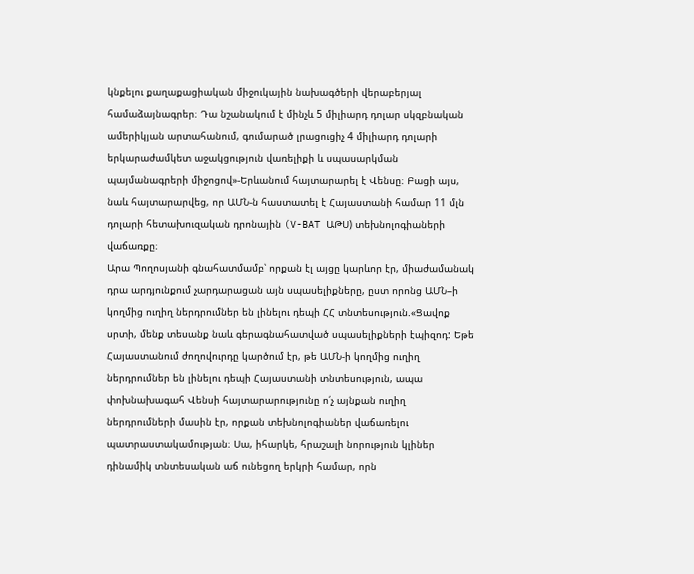կնքելու քաղաքացիական միջուկային նախագծերի վերաբերյալ համաձայնագրեր։ Դա նշանակում է մինչև 5 միլիարդ դոլար սկզբնական ամերիկյան արտահանում, գումարած լրացուցիչ 4 միլիարդ դոլարի երկարաժամկետ աջակցություն վառելիքի և սպասարկման պայմանագրերի միջոցով»-Երևանում հայտարարել է Վենսը։ Բացի այս, նաև հայտարարվեց, որ ԱՄՆ-ն հաստատել է Հայաստանի համար 11 մլն դոլարի հետախուզական դրոնային (V-BAT ԱԹՍ) տեխնոլոգիաների վաճառքը։
Արա Պողոսյանի գնահատմամբ՝ որքան էլ այցը կարևոր էր, միաժամանակ դրա արդյունքում չարդարացան այն սպասելիքները, ըստ որոնց ԱՄՆ–ի կողմից ուղիղ ներդրումներ են լինելու դեպի ՀՀ տնտեսություն.«Ցավոք սրտի, մենք տեսանք նաև գերագնահատված սպասելիքների էպիզոդ: Եթե Հայաստանում ժողովուրդը կարծում էր, թե ԱՄՆ-ի կողմից ուղիղ ներդրումներ են լինելու դեպի Հայաստանի տնտեսություն, ապա փոխնախագահ Վենսի հայտարարությունը ո՛չ այնքան ուղիղ ներդրումների մասին էր, որքան տեխնոլոգիաներ վաճառելու պատրաստակամության։ Սա, իհարկե, հրաշալի նորություն կլիներ դինամիկ տնտեսական աճ ունեցող երկրի համար, որն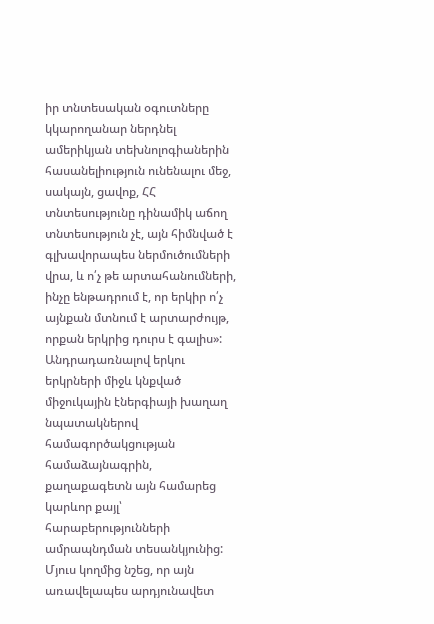իր տնտեսական օգուտները կկարողանար ներդնել ամերիկյան տեխնոլոգիաներին հասանելիություն ունենալու մեջ, սակայն, ցավոք, ՀՀ տնտեսությունը դինամիկ աճող տնտեսություն չէ, այն հիմնված է գլխավորապես ներմուծումների վրա, և ո՛չ թե արտահանումների, ինչը ենթադրում է, որ երկիր ո՛չ այնքան մտնում է արտարժույթ, որքան երկրից դուրս է գալիս»:
Անդրադառնալով երկու երկրների միջև կնքված միջուկային էներգիայի խաղաղ նպատակներով համագործակցության համաձայնագրին, քաղաքագետն այն համարեց կարևոր քայլ՝ հարաբերությունների ամրապնդման տեսանկյունից: Մյուս կողմից նշեց, որ այն առավելապես արդյունավետ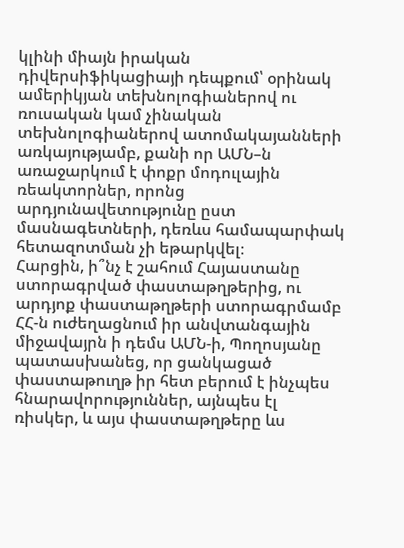կլինի միայն իրական դիվերսիֆիկացիայի դեպքում՝ օրինակ ամերիկյան տեխնոլոգիաներով ու ռուսական կամ չինական տեխնոլոգիաներով ատոմակայանների առկայությամբ, քանի որ ԱՄՆ–ն առաջարկում է փոքր մոդուլային ռեակտորներ, որոնց արդյունավետությունը ըստ մասնագետների, դեռևս համապարփակ հետազոտման չի եթարկվել։
Հարցին, ի՞նչ է շահում Հայաստանը ստորագրված փաստաթղթերից, ու արդյոք փաստաթղթերի ստորագրմամբ ՀՀ-ն ուժեղացնում իր անվտանգային միջավայրն ի դեմս ԱՄՆ-ի, Պողոսյանը պատասխանեց, որ ցանկացած փաստաթուղթ իր հետ բերում է ինչպես հնարավորություններ, այնպես էլ ռիսկեր, և այս փաստաթղթերը ևս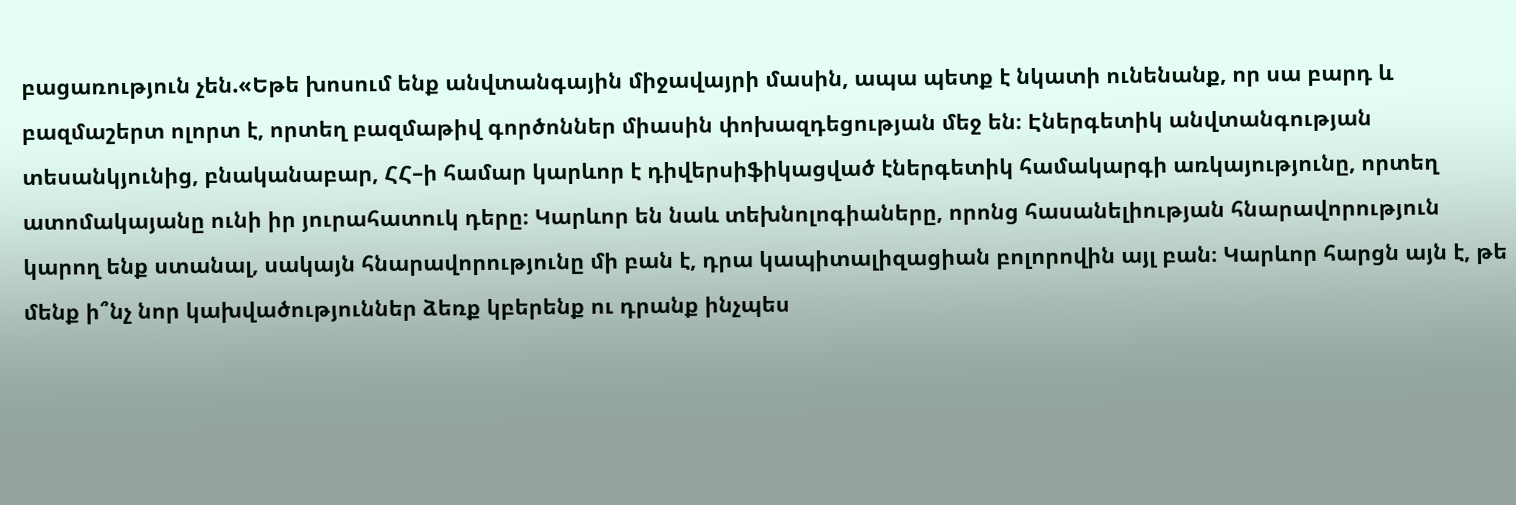բացառություն չեն.«Եթե խոսում ենք անվտանգային միջավայրի մասին, ապա պետք է նկատի ունենանք, որ սա բարդ և բազմաշերտ ոլորտ է, որտեղ բազմաթիվ գործոններ միասին փոխազդեցության մեջ են։ Էներգետիկ անվտանգության տեսանկյունից, բնականաբար, ՀՀ–ի համար կարևոր է դիվերսիֆիկացված էներգետիկ համակարգի առկայությունը, որտեղ ատոմակայանը ունի իր յուրահատուկ դերը։ Կարևոր են նաև տեխնոլոգիաները, որոնց հասանելիության հնարավորություն կարող ենք ստանալ, սակայն հնարավորությունը մի բան է, դրա կապիտալիզացիան բոլորովին այլ բան։ Կարևոր հարցն այն է, թե մենք ի՞նչ նոր կախվածություններ ձեռք կբերենք ու դրանք ինչպես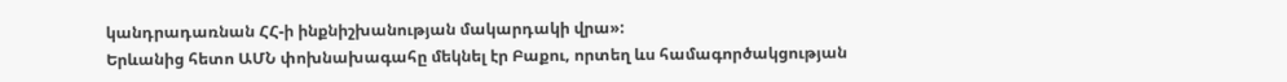կանդրադառնան ՀՀ-ի ինքնիշխանության մակարդակի վրա»:
Երևանից հետո ԱՄՆ փոխնախագահը մեկնել էր Բաքու, որտեղ ևս համագործակցության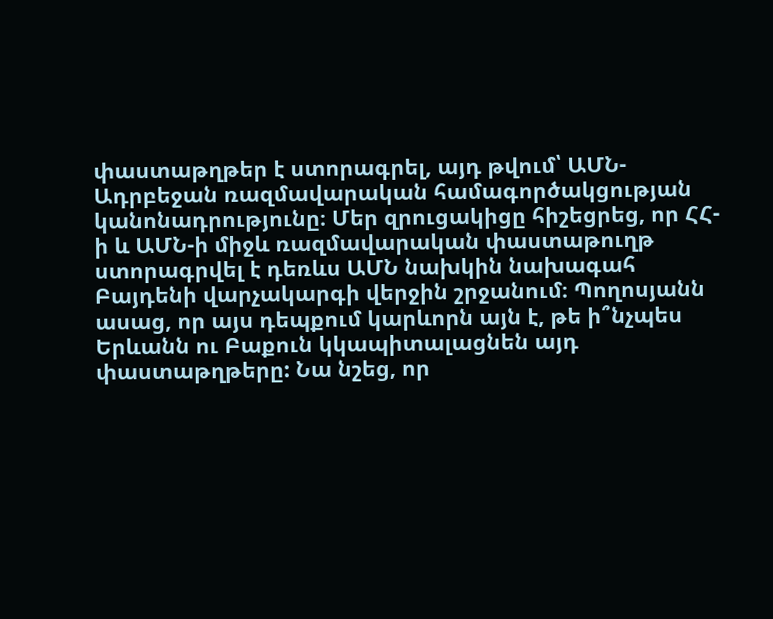փաստաթղթեր է ստորագրել, այդ թվում՝ ԱՄՆ-Ադրբեջան ռազմավարական համագործակցության կանոնադրությունը։ Մեր զրուցակիցը հիշեցրեց, որ ՀՀ-ի և ԱՄՆ-ի միջև ռազմավարական փաստաթուղթ ստորագրվել է դեռևս ԱՄՆ նախկին նախագահ Բայդենի վարչակարգի վերջին շրջանում։ Պողոսյանն ասաց, որ այս դեպքում կարևորն այն է, թե ի՞նչպես Երևանն ու Բաքուն կկապիտալացնեն այդ փաստաթղթերը: Նա նշեց, որ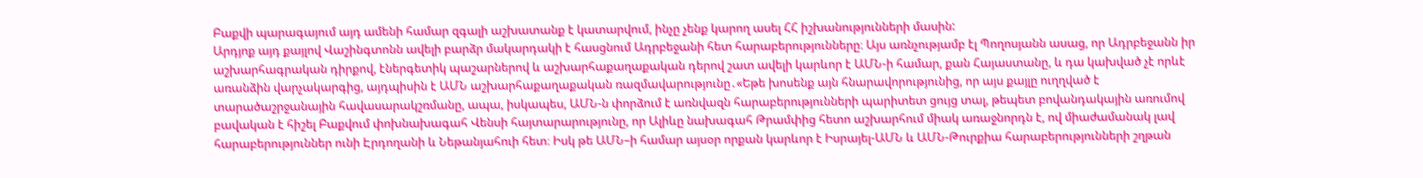Բաքվի պարագայում այդ ամենի համար զգալի աշխատանք է կատարվում, ինչը չենք կարող ասել ՀՀ իշխանությունների մասին:
Արդյոք այդ քայլով Վաշինգտոնն ավելի բարձր մակարդակի է հասցնում Ադրբեջանի հետ հարաբերությունները։ Այս առնչությամբ էլ Պողոսյանն ասաց, որ Ադրբեջանն իր աշխարհագրական դիրքով, էներգետիկ պաշարներով և աշխարհաքաղաքական դերով շատ ավելի կարևոր է ԱՄՆ-ի համար, քան Հայաստանը, և դա կախված չէ որևէ առանձին վարչակարգից, այդպիսին է ԱՄՆ աշխարհաքաղաքական ռազմավարությունը․«Եթե խոսենք այն հնարավորությունից, որ այս քայլը ուղղված է տարածաշրջանային հավասարակշռմանը, ապա, իսկապես, ԱՄՆ-ն փորձում է առնվազն հարաբերությունների պարիտետ ցույց տալ, թեպետ բովանդակային առումով բավական է հիշել Բաքվում փոխնախագահ Վենսի հայտարարությունը, որ Ալիևը նախագահ Թրամփից հետո աշխարհում միակ առաջնորդն է, ով միաժամանակ լավ հարաբերություններ ունի Էրդողանի և Նեթանյահուի հետ։ Իսկ թե ԱՄՆ–ի համար այսօր որքան կարևոր է Իսրայել-ԱՄՆ և ԱՄՆ-Թուրքիա հարաբերությունների շղթան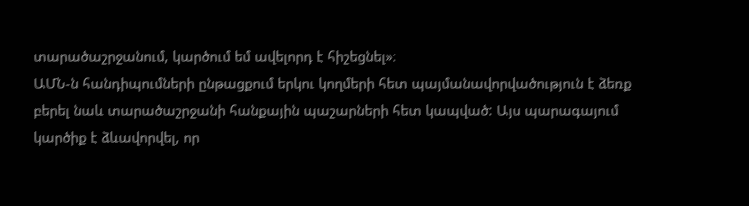տարածաշրջանում, կարծում եմ ավելորդ է հիշեցնել»։
ԱՄՆ-ն հանդիպումների ընթացքում երկու կողմերի հետ պայմանավորվածություն է ձեռք բերել նաև տարածաշրջանի հանքային պաշարների հետ կապված: Այս պարագայում կարծիք է ձևավորվել, որ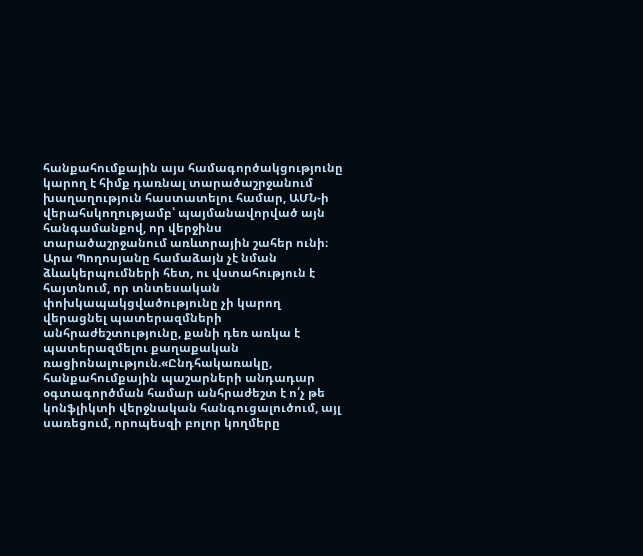հանքահումքային այս համագործակցությունը կարող է հիմք դառնալ տարածաշրջանում խաղաղություն հաստատելու համար, ԱՄՆ-ի վերահսկողությամբ՝ պայմանավորված այն հանգամանքով, որ վերջինս տարածաշրջանում առևտրային շահեր ունի։ Արա Պողոսյանը համաձայն չէ նման ձևակերպումների հետ, ու վստահություն է հայտնում, որ տնտեսական փոխկապակցվածությունը չի կարող վերացնել պատերազմների անհրաժեշտությունը, քանի դեռ առկա է պատերազմելու քաղաքական ռացիոնալություն.«Ընդհակառակը, հանքահումքային պաշարների անդադար օգտագործման համար անհրաժեշտ է ո՛չ թե կոնֆլիկտի վերջնական հանգուցալուծում, այլ սառեցում, որոպեսզի բոլոր կողմերը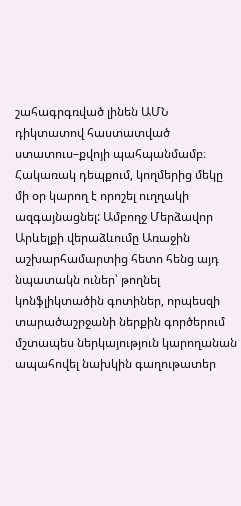շահագրգռված լինեն ԱՄՆ դիկտատով հաստատված ստատուս–քվոյի պահպանմամբ։ Հակառակ դեպքում, կողմերից մեկը մի օր կարող է որոշել ուղղակի ազգայնացնել: Ամբողջ Մերձավոր Արևելքի վերաձևումը Առաջին աշխարհամարտից հետո հենց այդ նպատակն ուներ՝ թողնել կոնֆլիկտածին գոտիներ, որպեսզի տարածաշրջանի ներքին գործերում մշտապես ներկայություն կարողանան ապահովել նախկին գաղութատեր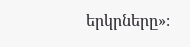երկրները»։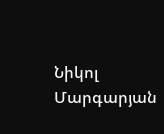Նիկոլ Մարգարյան